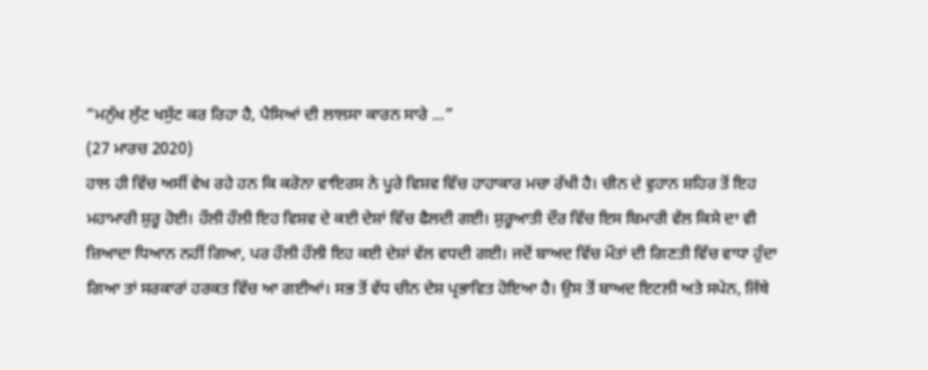“ਮਨੁੱਖ ਲੁੱਟ ਖਸੁੱਟ ਕਰ ਰਿਹਾ ਹੈ, ਪੈਸਿਆਂ ਦੀ ਲਾਲਸਾ ਕਾਰਨ ਸਾਰੇ ...”
(27 ਮਾਰਚ 2020)
ਹਾਲ ਹੀ ਵਿੱਚ ਅਸੀਂ ਵੇਖ ਰਹੇ ਹਨ ਕਿ ਕਰੋਨਾ ਵਾਇਰਸ ਨੇ ਪੂਰੇ ਵਿਸ਼ਵ ਵਿੱਚ ਹਾਹਾਕਾਰ ਮਚਾ ਰੱਖੀ ਹੈ। ਚੀਨ ਦੇ ਵੁਹਾਨ ਸ਼ਹਿਰ ਤੋਂ ਇਹ ਮਹਾਮਾਰੀ ਸ਼ੁਰੂ ਹੋਈ। ਹੌਲੀ ਹੌਲੀ ਇਹ ਵਿਸ਼ਵ ਦੇ ਕਈ ਦੇਸ਼ਾਂ ਵਿੱਚ ਫੈਲਦੀ ਗਈ। ਸ਼ੁਰੂਆਤੀ ਦੌਰ ਵਿੱਚ ਇਸ ਬਿਮਾਰੀ ਵੱਲ ਕਿਸੇ ਦਾ ਵੀ ਜ਼ਿਆਦਾ ਧਿਆਨ ਨਹੀਂ ਗਿਆ, ਪਰ ਹੌਲੀ ਹੌਲੀ ਇਹ ਕਈ ਦੇਸ਼ਾਂ ਵੱਲ ਵਧਦੀ ਗਈ। ਜਦੋਂ ਬਾਅਦ ਵਿੱਚ ਮੌਤਾਂ ਦੀ ਗਿਣਤੀ ਵਿੱਚ ਵਾਧਾ ਹੁੰਦਾ ਗਿਆ ਤਾਂ ਸਰਕਾਰਾਂ ਹਰਕਤ ਵਿੱਚ ਆ ਗਈਆਂ। ਸਭ ਤੋਂ ਵੱਧ ਚੀਨ ਦੇਸ਼ ਪ੍ਰਭਾਵਿਤ ਹੋਇਆ ਹੈ। ਉਸ ਤੋਂ ਬਾਅਦ ਇਟਲੀ ਅਤੇ ਸਪੇਨ, ਜਿੱਥੇ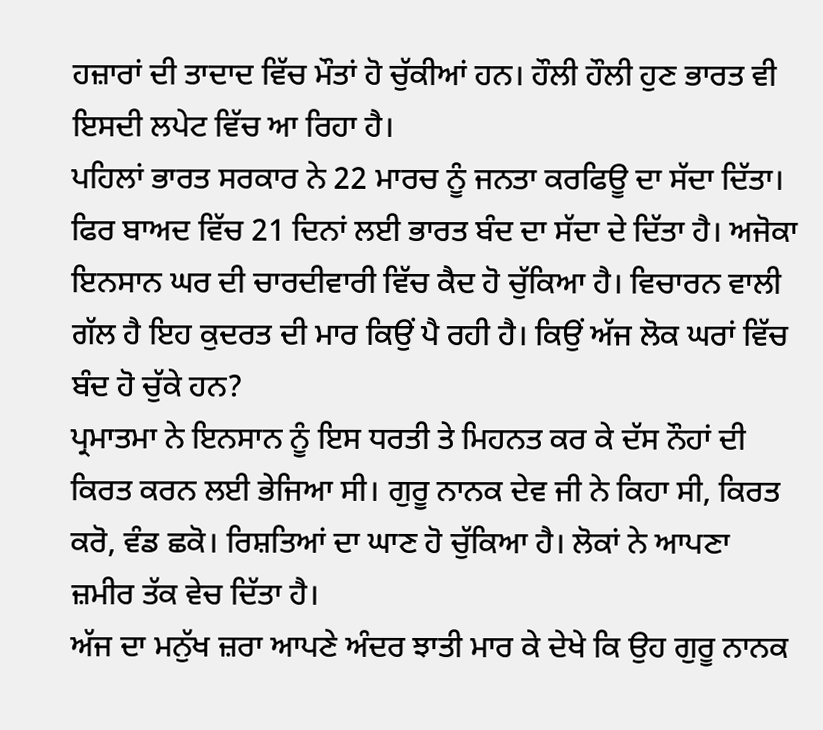ਹਜ਼ਾਰਾਂ ਦੀ ਤਾਦਾਦ ਵਿੱਚ ਮੌਤਾਂ ਹੋ ਚੁੱਕੀਆਂ ਹਨ। ਹੌਲੀ ਹੌਲੀ ਹੁਣ ਭਾਰਤ ਵੀ ਇਸਦੀ ਲਪੇਟ ਵਿੱਚ ਆ ਰਿਹਾ ਹੈ।
ਪਹਿਲਾਂ ਭਾਰਤ ਸਰਕਾਰ ਨੇ 22 ਮਾਰਚ ਨੂੰ ਜਨਤਾ ਕਰਫਿਊ ਦਾ ਸੱਦਾ ਦਿੱਤਾ। ਫਿਰ ਬਾਅਦ ਵਿੱਚ 21 ਦਿਨਾਂ ਲਈ ਭਾਰਤ ਬੰਦ ਦਾ ਸੱਦਾ ਦੇ ਦਿੱਤਾ ਹੈ। ਅਜੋਕਾ ਇਨਸਾਨ ਘਰ ਦੀ ਚਾਰਦੀਵਾਰੀ ਵਿੱਚ ਕੈਦ ਹੋ ਚੁੱਕਿਆ ਹੈ। ਵਿਚਾਰਨ ਵਾਲੀ ਗੱਲ ਹੈ ਇਹ ਕੁਦਰਤ ਦੀ ਮਾਰ ਕਿਉਂ ਪੈ ਰਹੀ ਹੈ। ਕਿਉਂ ਅੱਜ ਲੋਕ ਘਰਾਂ ਵਿੱਚ ਬੰਦ ਹੋ ਚੁੱਕੇ ਹਨ?
ਪ੍ਰਮਾਤਮਾ ਨੇ ਇਨਸਾਨ ਨੂੰ ਇਸ ਧਰਤੀ ਤੇ ਮਿਹਨਤ ਕਰ ਕੇ ਦੱਸ ਨੌਹਾਂ ਦੀ ਕਿਰਤ ਕਰਨ ਲਈ ਭੇਜਿਆ ਸੀ। ਗੁਰੂ ਨਾਨਕ ਦੇਵ ਜੀ ਨੇ ਕਿਹਾ ਸੀ, ਕਿਰਤ ਕਰੋ, ਵੰਡ ਛਕੋ। ਰਿਸ਼ਤਿਆਂ ਦਾ ਘਾਣ ਹੋ ਚੁੱਕਿਆ ਹੈ। ਲੋਕਾਂ ਨੇ ਆਪਣਾ ਜ਼ਮੀਰ ਤੱਕ ਵੇਚ ਦਿੱਤਾ ਹੈ।
ਅੱਜ ਦਾ ਮਨੁੱਖ ਜ਼ਰਾ ਆਪਣੇ ਅੰਦਰ ਝਾਤੀ ਮਾਰ ਕੇ ਦੇਖੇ ਕਿ ਉਹ ਗੁਰੂ ਨਾਨਕ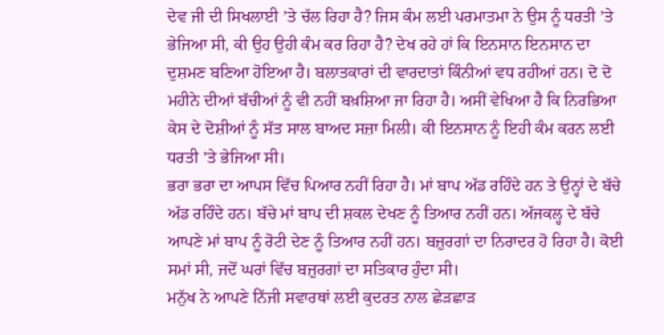ਦੇਵ ਜੀ ਦੀ ਸਿਖਲਾਈ ’ਤੇ ਚੱਲ ਰਿਹਾ ਹੈ? ਜਿਸ ਕੰਮ ਲਈ ਪਰਮਾਤਮਾ ਨੇ ਉਸ ਨੂੰ ਧਰਤੀ ’ਤੇ ਭੇਜਿਆ ਸੀ, ਕੀ ਉਹ ਉਹੀ ਕੰਮ ਕਰ ਰਿਹਾ ਹੈ? ਦੇਖ ਰਹੇ ਹਾਂ ਕਿ ਇਨਸਾਨ ਇਨਸਾਨ ਦਾ ਦੁਸ਼ਮਣ ਬਣਿਆ ਹੋਇਆ ਹੈ। ਬਲਾਤਕਾਰਾਂ ਦੀ ਵਾਰਦਾਤਾਂ ਕਿੰਨੀਆਂ ਵਧ ਰਹੀਆਂ ਹਨ। ਦੋ ਦੋ ਮਹੀਨੇ ਦੀਆਂ ਬੱਚੀਆਂ ਨੂੰ ਵੀ ਨਹੀਂ ਬਖ਼ਸ਼ਿਆ ਜਾ ਰਿਹਾ ਹੈ। ਅਸੀਂ ਵੇਖਿਆ ਹੈ ਕਿ ਨਿਰਭਿਆ ਕੇਸ ਦੇ ਦੋਸ਼ੀਆਂ ਨੂੰ ਸੱਤ ਸਾਲ ਬਾਅਦ ਸਜ਼ਾ ਮਿਲੀ। ਕੀ ਇਨਸਾਨ ਨੂੰ ਇਹੀ ਕੰਮ ਕਰਨ ਲਈ ਧਰਤੀ ’ਤੇ ਭੇਜਿਆ ਸੀ।
ਭਰਾ ਭਰਾ ਦਾ ਆਪਸ ਵਿੱਚ ਪਿਆਰ ਨਹੀਂ ਰਿਹਾ ਹੈ। ਮਾਂ ਬਾਪ ਅੱਡ ਰਹਿੰਦੇ ਹਨ ਤੇ ਉਨ੍ਹਾਂ ਦੇ ਬੱਚੇ ਅੱਡ ਰਹਿੰਦੇ ਹਨ। ਬੱਚੇ ਮਾਂ ਬਾਪ ਦੀ ਸ਼ਕਲ ਦੇਖਣ ਨੂੰ ਤਿਆਰ ਨਹੀਂ ਹਨ। ਅੱਜਕਲ੍ਹ ਦੇ ਬੱਚੇ ਆਪਣੇ ਮਾਂ ਬਾਪ ਨੂੰ ਰੋਟੀ ਦੇਣ ਨੂੰ ਤਿਆਰ ਨਹੀਂ ਹਨ। ਬਜ਼ੁਰਗਾਂ ਦਾ ਨਿਰਾਦਰ ਹੋ ਰਿਹਾ ਹੈ। ਕੋਈ ਸਮਾਂ ਸੀ, ਜਦੋਂ ਘਰਾਂ ਵਿੱਚ ਬਜ਼ੁਰਗਾਂ ਦਾ ਸਤਿਕਾਰ ਹੁੰਦਾ ਸੀ।
ਮਨੁੱਖ ਨੇ ਆਪਣੇ ਨਿੱਜੀ ਸਵਾਰਥਾਂ ਲਈ ਕੁਦਰਤ ਨਾਲ ਛੇੜਛਾੜ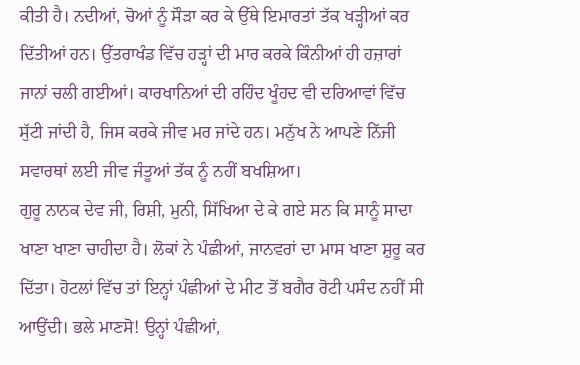ਕੀਤੀ ਹੈ। ਨਦੀਆਂ, ਚੋਆਂ ਨੂੰ ਸੌੜਾ ਕਰ ਕੇ ਉੱਥੇ ਇਮਾਰਤਾਂ ਤੱਕ ਖੜ੍ਹੀਆਂ ਕਰ ਦਿੱਤੀਆਂ ਹਨ। ਉੱਤਰਾਖੰਡ ਵਿੱਚ ਹੜ੍ਹਾਂ ਦੀ ਮਾਰ ਕਰਕੇ ਕਿੰਨੀਆਂ ਹੀ ਹਜ਼ਾਰਾਂ ਜਾਨਾਂ ਚਲੀ ਗਈਆਂ। ਕਾਰਖਾਨਿਆਂ ਦੀ ਰਹਿੰਦ ਖੂੰਹਦ ਵੀ ਦਰਿਆਵਾਂ ਵਿੱਚ ਸੁੱਟੀ ਜਾਂਦੀ ਹੈ, ਜਿਸ ਕਰਕੇ ਜੀਵ ਮਰ ਜਾਂਦੇ ਹਨ। ਮਨੁੱਖ ਨੇ ਆਪਣੇ ਨਿੱਜੀ ਸਵਾਰਥਾਂ ਲਈ ਜੀਵ ਜੰਤੂਆਂ ਤੱਕ ਨੂੰ ਨਹੀਂ ਬਖਸ਼ਿਆ।
ਗੁਰੂ ਨਾਨਕ ਦੇਵ ਜੀ, ਰਿਸ਼ੀ, ਮੁਨੀ, ਸਿੱਖਿਆ ਦੇ ਕੇ ਗਏ ਸਨ ਕਿ ਸਾਨੂੰ ਸਾਦਾ ਖਾਣਾ ਖਾਣਾ ਚਾਹੀਦਾ ਹੈ। ਲੋਕਾਂ ਨੇ ਪੰਛੀਆਂ, ਜਾਨਵਰਾਂ ਦਾ ਮਾਸ ਖਾਣਾ ਸ਼ੁਰੂ ਕਰ ਦਿੱਤਾ। ਹੋਟਲਾਂ ਵਿੱਚ ਤਾਂ ਇਨ੍ਹਾਂ ਪੰਛੀਆਂ ਦੇ ਮੀਟ ਤੋਂ ਬਗੈਰ ਰੋਟੀ ਪਸੰਦ ਨਹੀਂ ਸੀ ਆਉਂਦੀ। ਭਲੇ ਮਾਣਸੋ! ਉਨ੍ਹਾਂ ਪੰਛੀਆਂ,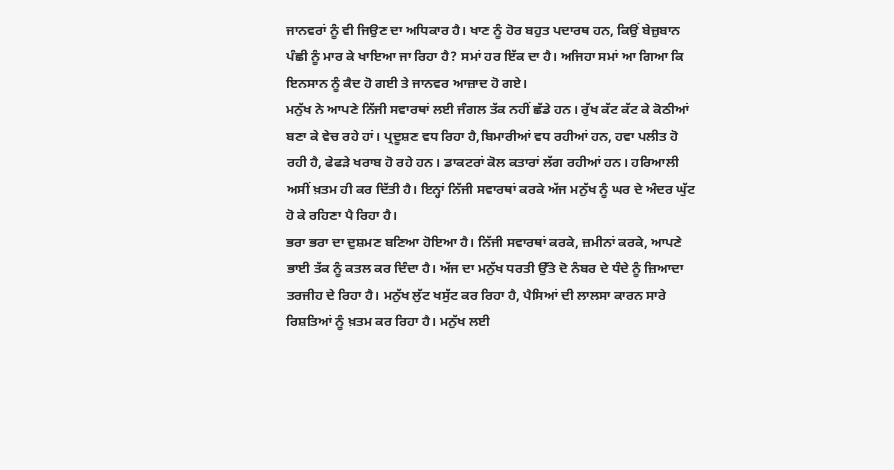ਜਾਨਵਰਾਂ ਨੂੰ ਵੀ ਜਿਉਣ ਦਾ ਅਧਿਕਾਰ ਹੈ। ਖਾਣ ਨੂੰ ਹੋਰ ਬਹੁਤ ਪਦਾਰਥ ਹਨ, ਕਿਉਂ ਬੇਜ਼ੁਬਾਨ ਪੰਛੀ ਨੂੰ ਮਾਰ ਕੇ ਖਾਇਆ ਜਾ ਰਿਹਾ ਹੈ? ਸਮਾਂ ਹਰ ਇੱਕ ਦਾ ਹੈ। ਅਜਿਹਾ ਸਮਾਂ ਆ ਗਿਆ ਕਿ ਇਨਸਾਨ ਨੂੰ ਕੈਦ ਹੋ ਗਈ ਤੇ ਜਾਨਵਰ ਆਜ਼ਾਦ ਹੋ ਗਏ।
ਮਨੁੱਖ ਨੇ ਆਪਣੇ ਨਿੱਜੀ ਸਵਾਰਥਾਂ ਲਈ ਜੰਗਲ ਤੱਕ ਨਹੀਂ ਛੱਡੇ ਹਨ। ਰੁੱਖ ਕੱਟ ਕੱਟ ਕੇ ਕੋਠੀਆਂ ਬਣਾ ਕੇ ਵੇਚ ਰਹੇ ਹਾਂ। ਪ੍ਰਦੂਸ਼ਣ ਵਧ ਰਿਹਾ ਹੈ,ਬਿਮਾਰੀਆਂ ਵਧ ਰਹੀਆਂ ਹਨ, ਹਵਾ ਪਲੀਤ ਹੋ ਰਹੀ ਹੈ, ਫੇਫੜੇ ਖਰਾਬ ਹੋ ਰਹੇ ਹਨ। ਡਾਕਟਰਾਂ ਕੋਲ ਕਤਾਰਾਂ ਲੱਗ ਰਹੀਆਂ ਹਨ। ਹਰਿਆਲੀ ਅਸੀਂ ਖ਼ਤਮ ਹੀ ਕਰ ਦਿੱਤੀ ਹੈ। ਇਨ੍ਹਾਂ ਨਿੱਜੀ ਸਵਾਰਥਾਂ ਕਰਕੇ ਅੱਜ ਮਨੁੱਖ ਨੂੰ ਘਰ ਦੇ ਅੰਦਰ ਘੁੱਟ ਹੋ ਕੇ ਰਹਿਣਾ ਪੈ ਰਿਹਾ ਹੈ।
ਭਰਾ ਭਰਾ ਦਾ ਦੁਸ਼ਮਣ ਬਣਿਆ ਹੋਇਆ ਹੈ। ਨਿੱਜੀ ਸਵਾਰਥਾਂ ਕਰਕੇ, ਜ਼ਮੀਨਾਂ ਕਰਕੇ, ਆਪਣੇ ਭਾਈ ਤੱਕ ਨੂੰ ਕਤਲ ਕਰ ਦਿੰਦਾ ਹੈ। ਅੱਜ ਦਾ ਮਨੁੱਖ ਧਰਤੀ ਉੱਤੇ ਦੋ ਨੰਬਰ ਦੇ ਧੰਦੇ ਨੂੰ ਜ਼ਿਆਦਾ ਤਰਜੀਹ ਦੇ ਰਿਹਾ ਹੈ। ਮਨੁੱਖ ਲੁੱਟ ਖਸੁੱਟ ਕਰ ਰਿਹਾ ਹੈ, ਪੈਸਿਆਂ ਦੀ ਲਾਲਸਾ ਕਾਰਨ ਸਾਰੇ ਰਿਸ਼ਤਿਆਂ ਨੂੰ ਖ਼ਤਮ ਕਰ ਰਿਹਾ ਹੈ। ਮਨੁੱਖ ਲਈ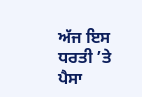ਅੱਜ ਇਸ ਧਰਤੀ ’ਤੇ ਪੈਸਾ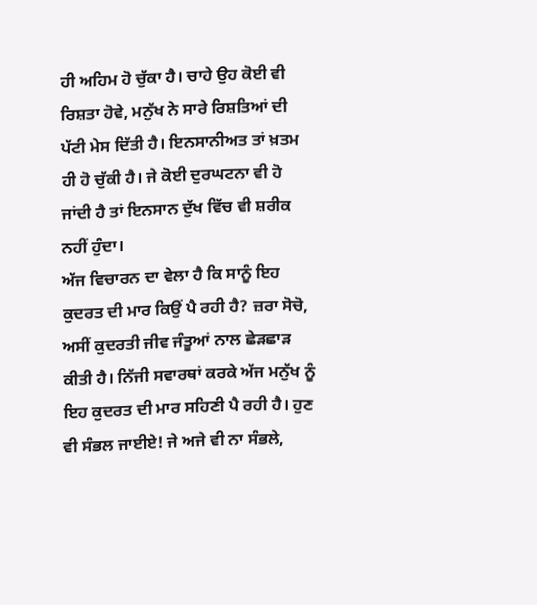ਹੀ ਅਹਿਮ ਹੋ ਚੁੱਕਾ ਹੈ। ਚਾਹੇ ਉਹ ਕੋਈ ਵੀ ਰਿਸ਼ਤਾ ਹੋਵੇ, ਮਨੁੱਖ ਨੇ ਸਾਰੇ ਰਿਸ਼ਤਿਆਂ ਦੀ ਪੱਟੀ ਮੇਸ ਦਿੱਤੀ ਹੈ। ਇਨਸਾਨੀਅਤ ਤਾਂ ਖ਼ਤਮ ਹੀ ਹੋ ਚੁੱਕੀ ਹੈ। ਜੇ ਕੋਈ ਦੁਰਘਟਨਾ ਵੀ ਹੋ ਜਾਂਦੀ ਹੈ ਤਾਂ ਇਨਸਾਨ ਦੁੱਖ ਵਿੱਚ ਵੀ ਸ਼ਰੀਕ ਨਹੀਂ ਹੁੰਦਾ।
ਅੱਜ ਵਿਚਾਰਨ ਦਾ ਵੇਲਾ ਹੈ ਕਿ ਸਾਨੂੰ ਇਹ ਕੁਦਰਤ ਦੀ ਮਾਰ ਕਿਉਂ ਪੈ ਰਹੀ ਹੈ? ਜ਼ਰਾ ਸੋਚੋ, ਅਸੀਂ ਕੁਦਰਤੀ ਜੀਵ ਜੰਤੂਆਂ ਨਾਲ ਛੇੜਛਾੜ ਕੀਤੀ ਹੈ। ਨਿੱਜੀ ਸਵਾਰਥਾਂ ਕਰਕੇ ਅੱਜ ਮਨੁੱਖ ਨੂੰ ਇਹ ਕੁਦਰਤ ਦੀ ਮਾਰ ਸਹਿਣੀ ਪੈ ਰਹੀ ਹੈ। ਹੁਣ ਵੀ ਸੰਭਲ ਜਾਈਏ! ਜੇ ਅਜੇ ਵੀ ਨਾ ਸੰਭਲੇ,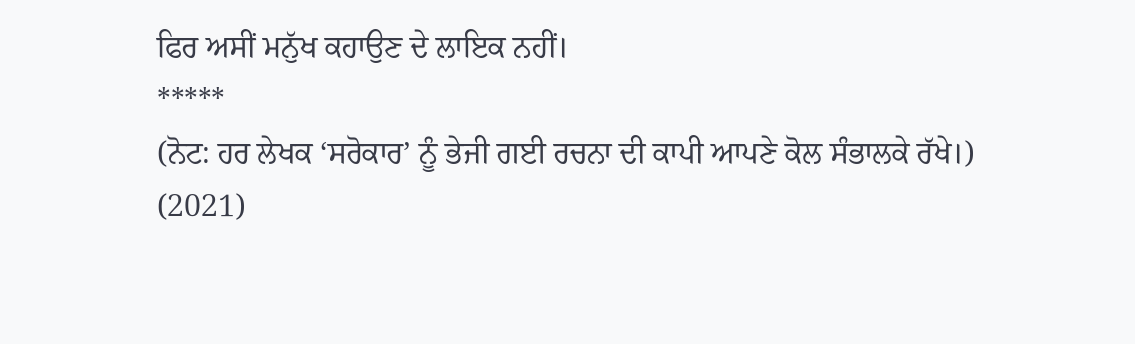ਫਿਰ ਅਸੀਂ ਮਨੁੱਖ ਕਹਾਉਣ ਦੇ ਲਾਇਕ ਨਹੀਂ।
*****
(ਨੋਟ: ਹਰ ਲੇਖਕ ‘ਸਰੋਕਾਰ’ ਨੂੰ ਭੇਜੀ ਗਈ ਰਚਨਾ ਦੀ ਕਾਪੀ ਆਪਣੇ ਕੋਲ ਸੰਭਾਲਕੇ ਰੱਖੇ।)
(2021)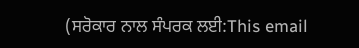(ਸਰੋਕਾਰ ਨਾਲ ਸੰਪਰਕ ਲਈ:This email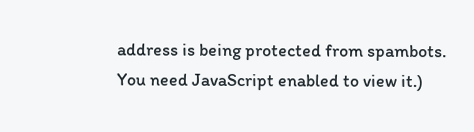address is being protected from spambots. You need JavaScript enabled to view it.)